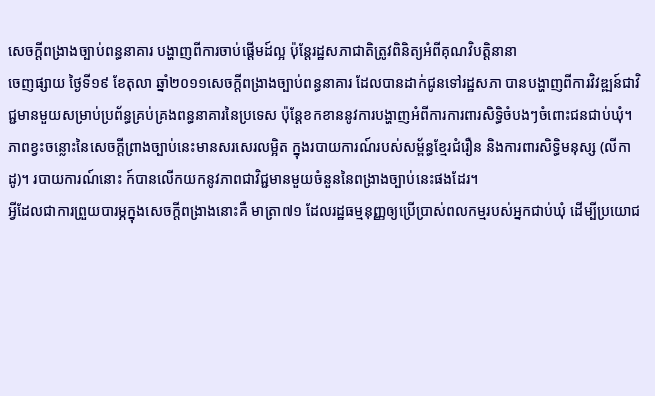សេចក្តីពង្រាងច្បាប់ពន្ធនាគារ បង្ហាញពីការចាប់ផ្តើមដ៍ល្អ ប៉ុន្តែរដ្ឋសភាជាតិត្រូវពិនិត្យអំពីគុណវិបត្តិនានា
ចេញផ្សាយ ថ្ងៃទី១៩ ខែតុលា ឆ្នាំ២០១១សេចក្តីពង្រាងច្បាប់ពន្ធនាគារ ដែលបានដាក់ជូនទៅរដ្ឋសភា បានបង្ហាញពីការវិវឌ្ឍន៍ជាវិជ្ជមានមួយសម្រាប់ប្រព័ន្ធគ្រប់គ្រងពន្ធនាគារនៃប្រទេស ប៉ុន្តែខកខាននូវការបង្ហាញអំពីការការពារសិទ្ធិចំបងៗចំពោះជនជាប់ឃុំ។
ភាពខ្វះចន្លោះនៃសេចក្តីព្រាងច្បាប់នេះមានសរសេរលម្អិត ក្នុងរបាយការណ៍របស់សម្ព័ន្ធខ្មែរជំរឿន និងការពារសិទ្ធិមនុស្ស (លីកាដូ)។ របាយការណ៍នោះ ក៍បានលើកយកនូវភាពជាវិជ្ជមានមួយចំនួននៃពង្រាងច្បាប់នេះផងដែរ។
អ្វីដែលជាការព្រួយបារម្ភក្នុងសេចក្តីពង្រាងនោះគឺ មាត្រា៧១ ដែលរដ្ឋធម្មនុញ្ញឲ្យប្រើប្រាស់ពលកម្មរបស់អ្នកជាប់ឃុំ ដើម្បីប្រយោជ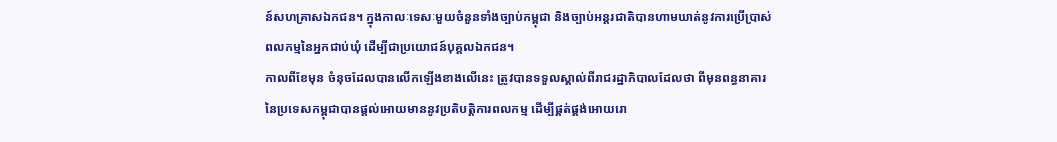ន៍សហគ្រាសឯកជន។ ក្នុងកាលៈទេសៈមួយចំនួនទាំងច្បាប់កម្ពុជា និងច្បាប់អន្តរជាតិបានហាមឃាត់នូវការប្រើប្រាស់ពលកម្មនៃអ្នកជាប់ឃុំ ដើម្បីជាប្រយោជន៍បុគ្គលឯកជន។
កាលពីខែមុន ចំនុចដែលបានលើកឡើងខាងលើនេះ ត្រូវបានទទួលស្គាល់ពីរាជរដ្ឋាភិបាលដែលថា ពីមុនពន្ធនាគារនៃប្រទេសកម្ពុជាបានផ្តល់អោយមាននូវប្រតិបត្តិការពលកម្ម ដើម្បីផ្គត់ផ្គង់អោយរោ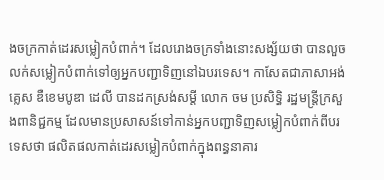ងចក្រកាត់ដេរសម្លៀកបំពាក់។ ដែលរោងចក្រទាំងនោះសង្ស័យថា បានលួចលក់សម្លៀកបំពាក់ទៅឲ្យអ្នកបញ្ជាទិញនៅឯបរទេស។ កាសែតជាភាសាអង់គ្លេស ឌឺខេមបូឌា ដេលី បានដកស្រង់សម្តី លោក ចម ប្រសិទ្ធិ រដ្ឋមន្ត្រីក្រសួងពានិជ្ជកម្ម ដែលមានប្រសាសន៍ទៅកាន់អ្នកបញ្ជាទិញសម្លៀកបំពាក់ពីបរទេសថា ផលិតផលកាត់ដេរសម្លៀកបំពាក់ក្នុងពន្ធនាគារ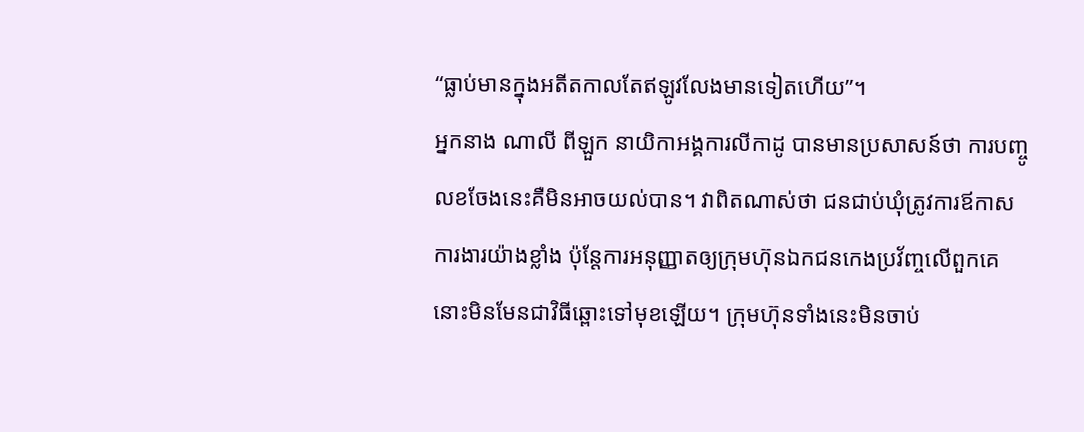“ធ្លាប់មានក្នុងអតីតកាលតែឥឡូវលែងមានទៀតហើយ”។
អ្នកនាង ណាលី ពីឡួក នាយិកាអង្គការលីកាដូ បានមានប្រសាសន៍ថា ការបញ្ចូលខចែងនេះគឺមិនអាចយល់បាន។ វាពិតណាស់ថា ជនជាប់ឃុំត្រូវការឪកាសការងារយ៉ាងខ្លាំង ប៉ុន្តែការអនុញ្ញាតឲ្យក្រុមហ៊ុនឯកជនកេងប្រវ័ញ្ចលើពួកគេ នោះមិនមែនជាវិធីឆ្ពោះទៅមុខឡើយ។ ក្រុមហ៊ុនទាំងនេះមិនចាប់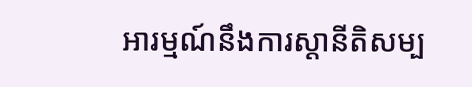អារម្មណ៍នឹងការស្តានីតិសម្ប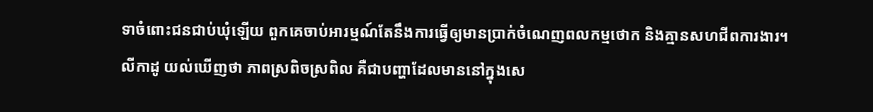ទាចំពោះជនជាប់ឃុំឡើយ ពួកគេចាប់អារម្មណ៍តែនឹងការធ្វើឲ្យមានប្រាក់ចំណេញពលកម្មថោក និងគ្មានសហជីពការងារ។
លីកាដូ យល់ឃើញថា ភាពស្រពិចស្រពិល គឺជាបញ្ហាដែលមាននៅក្នុងសេ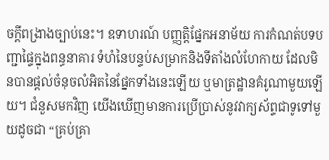ចក្តីពង្រាងច្បាប់នេះ។ ឧទាហរណ៍ បញ្ញត្តិផ្នែកអនាម័យ ការកំណត់បទបញ្ជាផ្ទៃក្នុងពន្ធនាគារ ទំហំនៃបន្ទប់សម្រាកនិងទីតាំងលំហែកាយ ដែលមិនបានផ្តល់ចំនុចលំអិតនៃផ្នែកទាំងនេះឡើយ ឬមាត្រដ្ឋានគំរូណាមួយឡើយ។ ជំនួសមកវិញ យើងឃើញមានការប្រើប្រាស់នូវវាក្យស័ព្ទជាទូទៅមួយដូចជា “គ្រប់គ្រា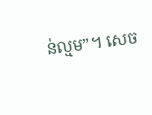ន់ល្មម”។ សេច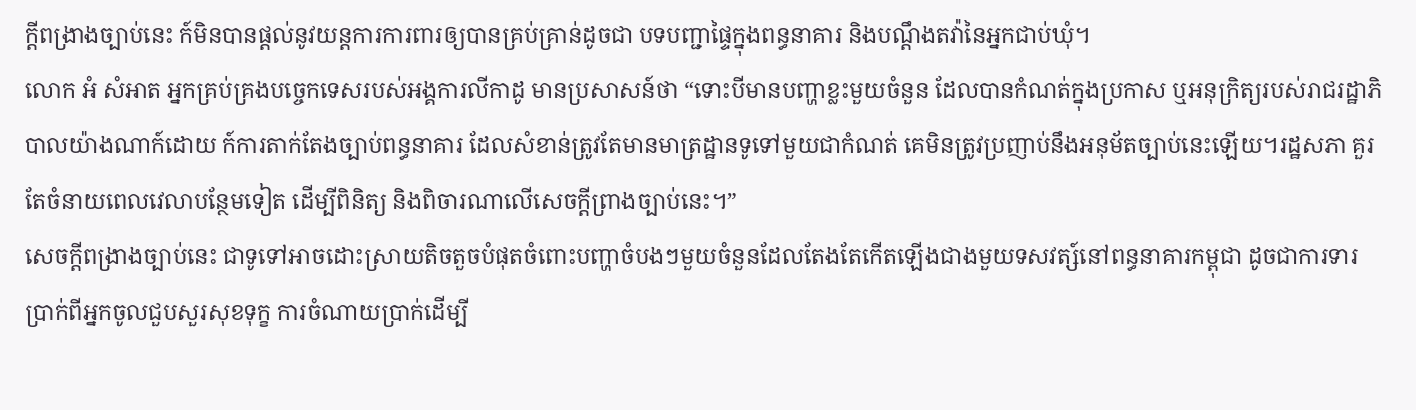ក្តីពង្រាងច្បាប់នេះ ក៍មិនបានផ្តល់នូវយន្តការការពារឲ្យបានគ្រប់គា្រន់ដូចជា បទបញ្ជាផ្ទៃក្នុងពន្ធនាគារ និងបណ្តឹងតវ៉ានៃអ្នកជាប់ឃុំ។
លោក អំ សំអាត អ្នកគ្រប់គ្រងបច្ចេកទេសរបស់អង្គការលីកាដូ មានប្រសាសន៍ថា “ទោះបីមានបញ្ហាខ្លះមួយចំនួន ដែលបានកំណត់ក្នុងប្រកាស ឬអនុក្រិត្យរបស់រាជរដ្ឋាភិបាលយ៉ាងណាក៍ដោយ ក៍ការតាក់តែងច្បាប់ពន្ធនាគារ ដែលសំខាន់ត្រូវតែមានមាត្រដ្ឋានទូទៅមួយជាកំណត់ គេមិនត្រូវប្រញាប់នឹងអនុម័តច្បាប់នេះឡើយ។រដ្ឋសភា គួរតែចំនាយពេលវេលាបន្ថែមទៀត ដើម្បីពិនិត្យ និងពិចារណាលើសេចក្តីព្រាងច្បាប់នេះ។”
សេចក្តីពង្រាងច្បាប់នេះ ជាទូទៅអាចដោះស្រាយតិចតួចបំផុតចំពោះបញ្ហាចំបងៗមួយចំនួនដែលតែងតែកើតឡើងជាងមួយទសវត្ស៍នៅពន្ធនាគារកម្ពុជា ដូចជាការទារប្រាក់ពីអ្នកចូលជួបសួរសុខទុក្ខ ការចំណាយប្រាក់ដើម្បី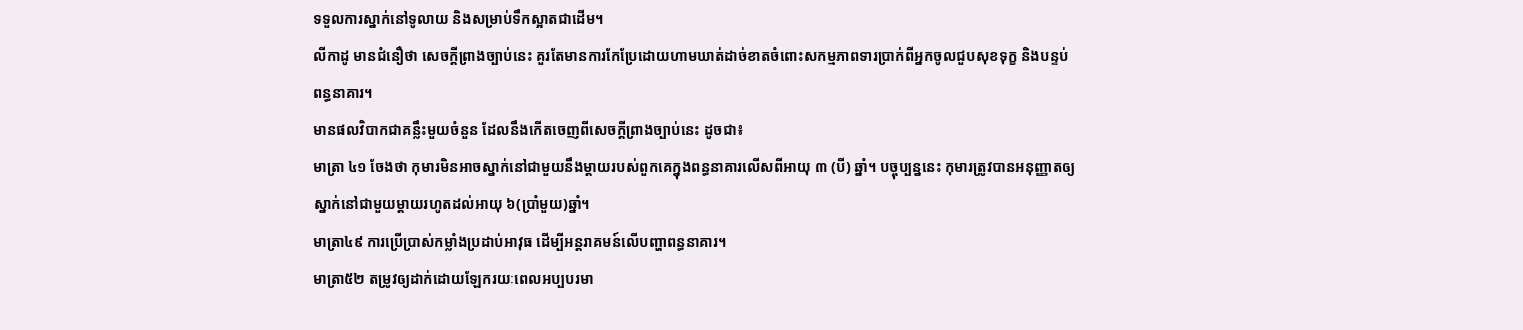ទទួលការស្នាក់នៅទូលាយ និងសម្រាប់ទឹកស្អាតជាដើម។
លីកាដូ មានជំនឿថា សេចក្តីព្រាងច្បាប់នេះ គួរតែមានការកែប្រែដោយហាមឃាត់ដាច់ខាតចំពោះសកម្មភាពទារប្រាក់ពីអ្នកចូលជួបសុខទុក្ខ និងបន្ទប់ពន្ធនាគារ។
មានផលវិបាកជាគន្លឹះមួយចំនួន ដែលនឹងកើតចេញពីសេចក្តីព្រាងច្បាប់នេះ ដូចជា៖
មាត្រា ៤១ ចែងថា កុមារមិនអាចស្នាក់នៅជាមួយនឹងម្តាយរបស់ពួកគេក្នុងពន្ធនាគារលើសពីអាយុ ៣ (បី) ឆ្នាំ។ បច្ចុប្បន្ននេះ កុមារត្រូវបានអនុញ្ញាតឲ្យស្នាក់នៅជាមួយម្តាយរហូតដល់អាយុ ៦(ប្រាំមួយ)ឆ្នាំ។
មាត្រា៤៩ ការប្រើប្រាស់កម្លាំងប្រដាប់អាវុធ ដើម្បីអន្តរាគមន៍លើបញ្ហាពន្ធនាគារ។
មាត្រា៥២ តម្រូវឲ្យដាក់ដោយឡែករយៈពេលអប្បបរមា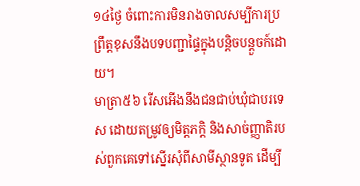១៤ថ្ងៃ ចំពោះការមិនរាងចាលសម្បីការប្រព្រឹត្តខុសនឹងបទបញ្ជាផ្ទៃក្នុងបន្តិចបន្តួចក៍ដោយ។
មាត្រា៥៦ រើសអើងនឹងជនជាប់ឃុំជាបរទេស ដោយតម្រូវឲ្យមិត្តភក្តិ និងសាច់ញ្ញាតិរបស់ពួកគេទៅស្នើរសុំពីសាមីស្ថានទូត ដើម្បី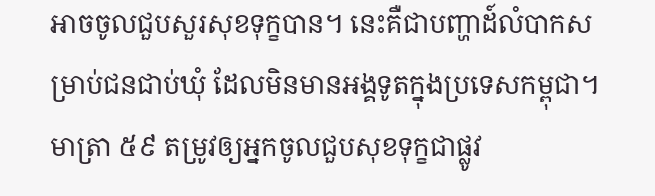អាចចូលជួបសួរសុខទុក្ខបាន។ នេះគឺជាបញ្ហាដ៍លំបាកសម្រាប់ជនជាប់ឃុំ ដែលមិនមានអង្គទូតក្នុងប្រទេសកម្ពុជា។
មាត្រា ៥៩ តម្រូវឲ្យអ្នកចូលជួបសុខទុក្ខជាផ្លូវ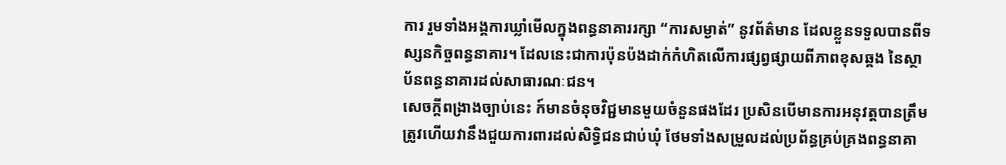ការ រួមទាំងអង្គការឃ្លាំមើលក្នុងពន្ធនាគាររក្សា “ការសម្ងាត់” នូវព័ត៌មាន ដែលខ្លួនទទួលបានពីទស្សនកិច្ចពន្ធនាគារ។ ដែលនេះជាការប៉ុនប៉ងដាក់កំហិតលើការផ្សព្វផ្សាយពីភាពខុសឆ្គង នៃស្ថាប័នពន្ធនាគារដល់សាធារណៈជន។
សេចក្តីពង្រាងច្បាប់នេះ ក៍មានចំនុចវិជ្ជមានមួយចំនួនផងដែរ ប្រសិនបើមានការអនុវត្តបានត្រឹមត្រូវហើយវានឹងជួយការពារដល់សិទ្ធិជនជាប់ឃុំ ថែមទាំងសម្រួលដល់ប្រព័ន្ធគ្រប់គ្រងពន្ធនាគា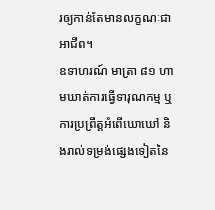រឲ្យកាន់តែមានលក្ខណៈជាអាជីព។
ឧទាហរណ៍ មាត្រា ៨១ ហាមឃាត់ការធ្វើទារុណកម្ម ឬការប្រព្រឹត្តអំពើឃោឃៅ និងរាល់ទម្រង់ផ្សេងទៀតនៃ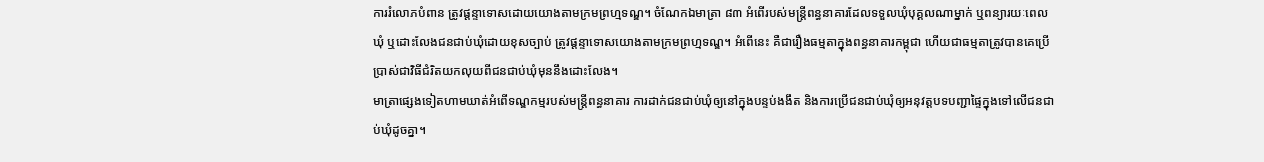ការរំលោភបំពាន ត្រូវផ្តន្ទាទោសដោយយោងតាមក្រមព្រហ្មទណ្ឌ។ ចំណែកឯមាត្រា ៨៣ អំពើរបស់មន្ត្រីពន្ធនាគារដែលទទួលឃុំបុគ្គលណាម្នាក់ ឬពន្យារយៈពេលឃុំ ឬដោះលែងជនជាប់ឃុំដោយខុសច្បាប់ ត្រូវផ្តន្ទាទោសយោងតាមក្រមព្រហ្មទណ្ឌ។ អំពើនេះ គឺជារឿងធម្មតាក្នុងពន្ធនាគារកម្ពុជា ហើយជាធម្មតាត្រូវបានគេប្រើប្រាស់ជាវិធីជំរិតយកលុយពីជនជាប់ឃុំមុននឹងដោះលែង។
មាត្រាផ្សេងទៀតហាមឃាត់អំពើទណ្ឌកម្មរបស់មន្ត្រីពន្ធនាគារ ការដាក់ជនជាប់ឃុំឲ្យនៅក្នុងបន្ទប់ងងឹត និងការប្រើជនជាប់ឃុំឲ្យអនុវត្តបទបញ្ជាផ្ទៃក្នុងទៅលើជនជាប់ឃុំដូចគ្នា។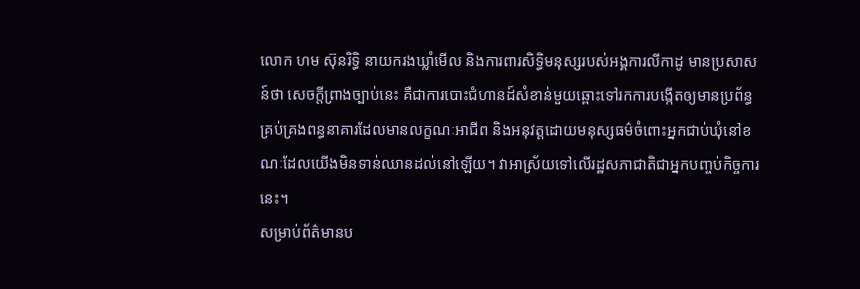លោក ហម ស៊ុនរិទ្ធិ នាយករងឃ្លាំមើល និងការពារសិទ្ធិមនុស្សរបស់អង្គការលីកាដូ មានប្រសាសន៍ថា សេចក្តីព្រាងច្បាប់នេះ គឺជាការបោះជំហានដ៍សំខាន់មួយឆ្ពោះទៅរកការបង្កើតឲ្យមានប្រព័ន្ធគ្រប់គ្រងពន្ធនាគារដែលមានលក្ខណៈអាជីព និងអនុវត្តដោយមនុស្សធម៌ចំពោះអ្នកជាប់ឃុំនៅខណៈដែលយើងមិនទាន់ឈានដល់នៅឡើយ។ វាអាស្រ័យទៅលើរដ្ឋសភាជាតិជាអ្នកបញ្ចប់កិច្ចការនេះ។
សម្រាប់ព័ត៌មានប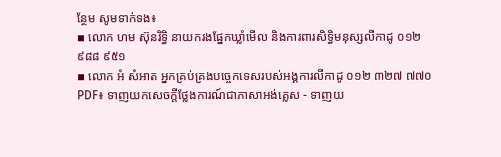ន្ថែម សូមទាក់ទង៖
▪ លោក ហម ស៊ុនរិទ្ធិ នាយករងផ្នែកឃ្លាំមើល និងការពារសិទ្ធិមនុស្សលីកាដូ ០១២ ៩៨៨ ៩៥១
▪ លោក អំ សំអាត អ្នកគ្រប់គ្រងបច្ចេកទេសរបស់អង្គការលីកាដូ ០១២ ៣២៧ ៧៧០
PDF៖ ទាញយកសេចក្តីថ្លែងការណ៍ជាភាសាអង់គ្លេស - ទាញយ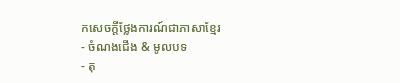កសេចក្តីថ្លែងការណ៍ជាភាសាខ្មែរ
- ចំណងជើង & មូលបទ
- តុ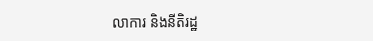លាការ និងនីតិរដ្ឋ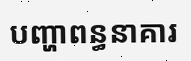បញ្ហាពន្ធនាគារ